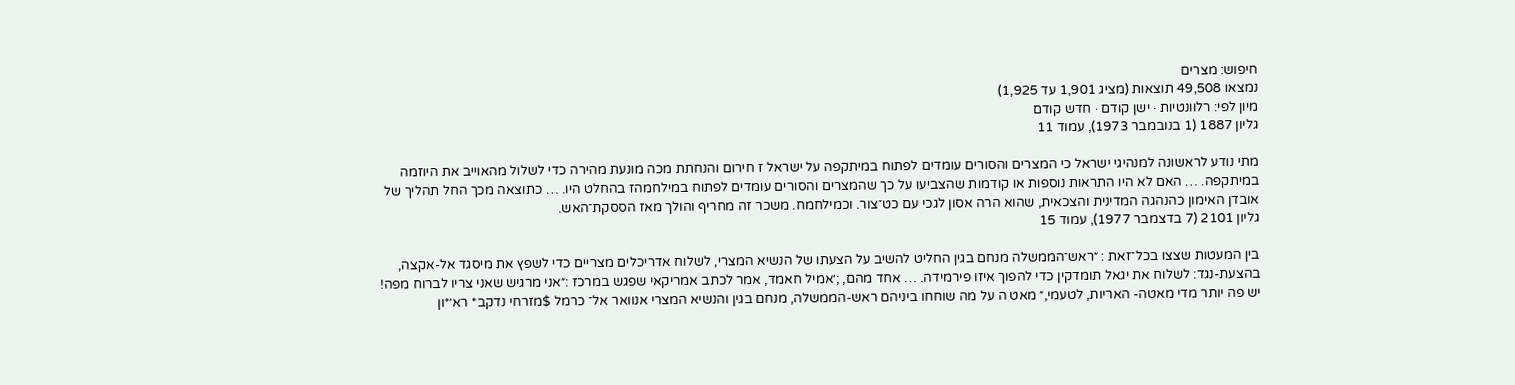חיפוש: מצרים
נמצאו 49,508 תוצאות (מציג 1,901 עד 1,925)
מיון לפי: רלוונטיות · ישן קודם · חדש קודם
גליון 1887 (1 בנובמבר 1973), עמוד 11

מתי נודע לראשונה למנהיגי ישראל כי המצרים והסורים עומדים לפתוח במיתקפה על ישראל ז חירום והנחתת מכה מונעת מהירה כדי לשלול מהאוייב את היוזמה במיתקפה. … האם לא היו התראות נוספות או קודמות שהצביעו על כך שהמצרים והסורים עומדים לפתוח במילחמהז בהחלט היו. … כתוצאה מכך החל תהליך של אובדן האימון כהנהגה המדינית והצכאית, שהוא הרה אסון לגכי עם כט־צור. וכמילחמח. משכר זה מחריף והולך מאז הססקת־האש.
גליון 2101 (7 בדצמבר 1977), עמוד 15

בין המעטות שצצו בכל־זאת : ״ראש־הממשלה מנחם בגין החליט להשיב על הצעתו של הנשיא המצרי, לשלוח אדריכלים מצריים כדי לשפץ את מיסגד אל-אקצה, בהצעת-נגד: לשלוח את יגאל תומדקין כדי להפוך איזו פירמידה. … אחד מהם, ;׳אמיל חאמד, אמר לכתב אמריקאי שפגש במרכז :״אני מרגיש שאני צריו לברוח מפה! יש פה יותר מדי מאטה- האריות, לטעמי,״ מאט ה על מה שוחחו ביניהם ראש-הממשלה, מנחם בגין והנשיא המצרי אנוואר אל־ כרמל $מזרחי נדקב* רא׳*ון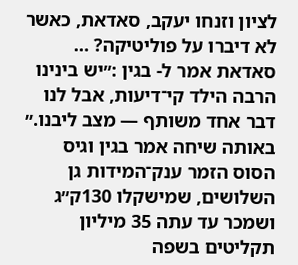לציון וזנחו יעקב, סאדאת, כאשר לא דיברו על פוליטיקה? … סאדאת אמר ל- בגין :״יש בינינו הרבה הילד קי־דיעות, אבל לנו דבר אחד משותף — מצב ליבנו.״ באותה שיחה אמר בגין וגיס הסוס הזמר ענק־המידות גן השלושים, שמישקלו 130ק״ג ושמכר עד עתה 35 מיליון תקליטים בשפה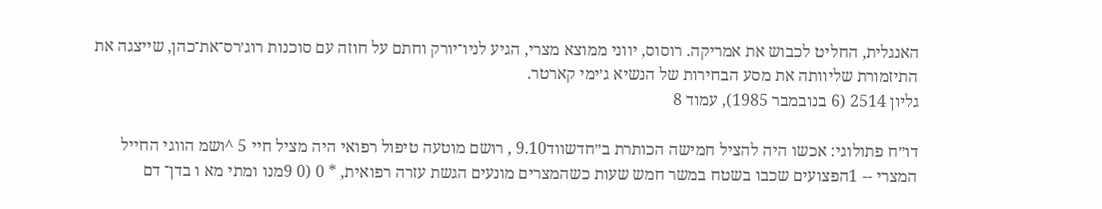האנגלית, החליט לכבוש את אמריקה. רוסוס, יווני ממוצא מצרי, הגיע לניו־יורק וחתם על חוזה עם סוכנות רוג׳רס־את־כהן, שייצגה את התיזמורת שליוותה את מסע הבחירות של הנשיא ג׳ימי קארטר.
גליון 2514 (6 בנובמבר 1985), עמוד 8

דו״ח פתולוגי: אכשו היה להציל חמישה הכותרת ב״חדשווד9.10 , רושם מוטעה טיפול רפואי היה מציל חיי 5 ^ושמ הווגי החייל המצרי -- 1הפצועים שכבו בשטח במשר חמש שעות כשהמצרים מונעים הגשת עזרה רפואית, * 0 (0 9מנו ומתי מא ו בדן־ דם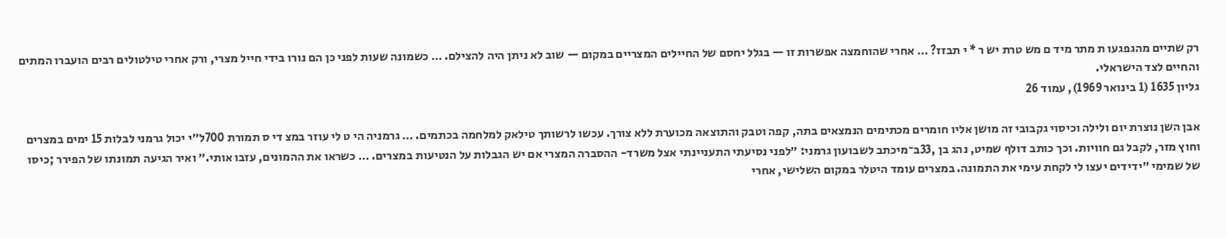רק שתיים מהגפגעו ת מתר מיד ם מש טרת יש ר * י תבזז? … אחרי שהוחמצה אפשרות זו — בגלל יחסם של החיילים המצריים במקום — שוב לא ניתן היה להצילם. … כשמונה שעות לפני כן הם נורו בידי חייל מצרי, ורק אחרי טילטולים רבים הועברו המתים והחיים לצד הישראלי.
גליון 1635 (1 בינואר 1969), עמוד 26

אבן השן נוצרת יום ולילה וכיסוי גקבובי זה מושן אליו חומרים מכתימים הנמצאים בתה, קפה וטבק והתוצאה מכוערת ללא צורך. עכשו לרשותך טילאק למלחמה בכתמים. … גרמניה הי ט לי עוזר במצ די ס תמורת 700ל״י יכול גרמני לבלות 15 ימים במצרים וחוץ מזר, לקבל גם חוויות. וכך כותב דולף שמיט, נהג בן ,33ב־מיכתב לשבועון גרמני: ״לפני נסיעתי התעניינתי אצל משרד- ההסברה המצרי אם יש הגבלות על הנטיעות במצרים. … כשראו את ההמונים, עזבו אותי.״ ואיר הגיעה תמונתו של הפירר ;כיסו של שמימי ״ידידים יעצו לי לקחת עימי את התמונה. במצרים עומד היטלר במקום השלישי, אחרי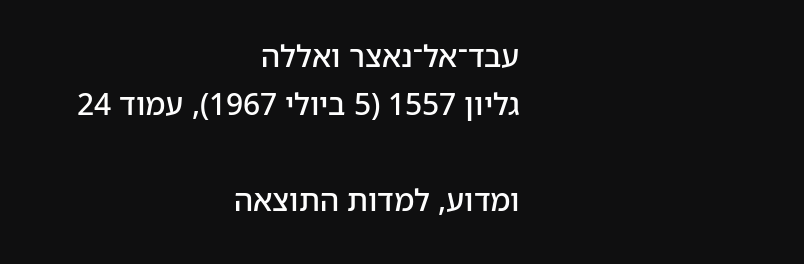עבד־אל־נאצר ואללה
גליון 1557 (5 ביולי 1967), עמוד 24

ומדוע, למדות התוצאה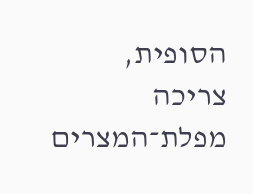הסופית, צריכה מפלת־המצרים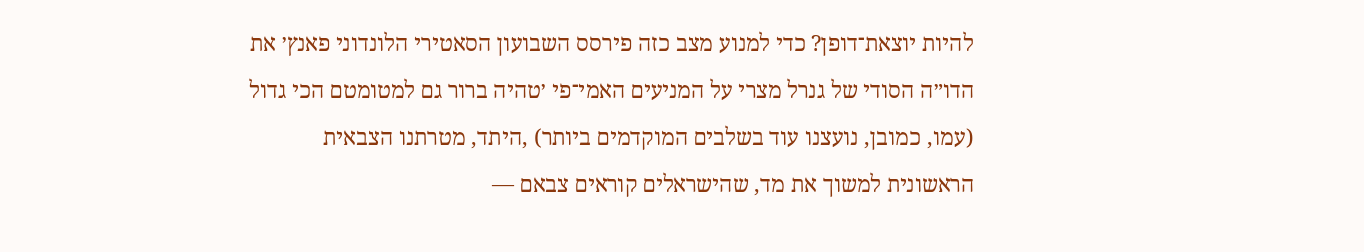להיות יוצאת־דופן? כדי למנוע מצב כזה פירסס השבועון הסאטירי הלונדוני פאנץ׳ את הדו״ה הסודי של גנרל מצרי על המניעים האמי־פי ׳טהיה ברור גם למטומטם הכי גדול (עמו, כמובן, נועצנו עוד בשלבים המוקדמים ביותר) ,היתד, מטרתנו הצבאית הראשונית למשוך את מד, שהישראלים קוראים צבאם —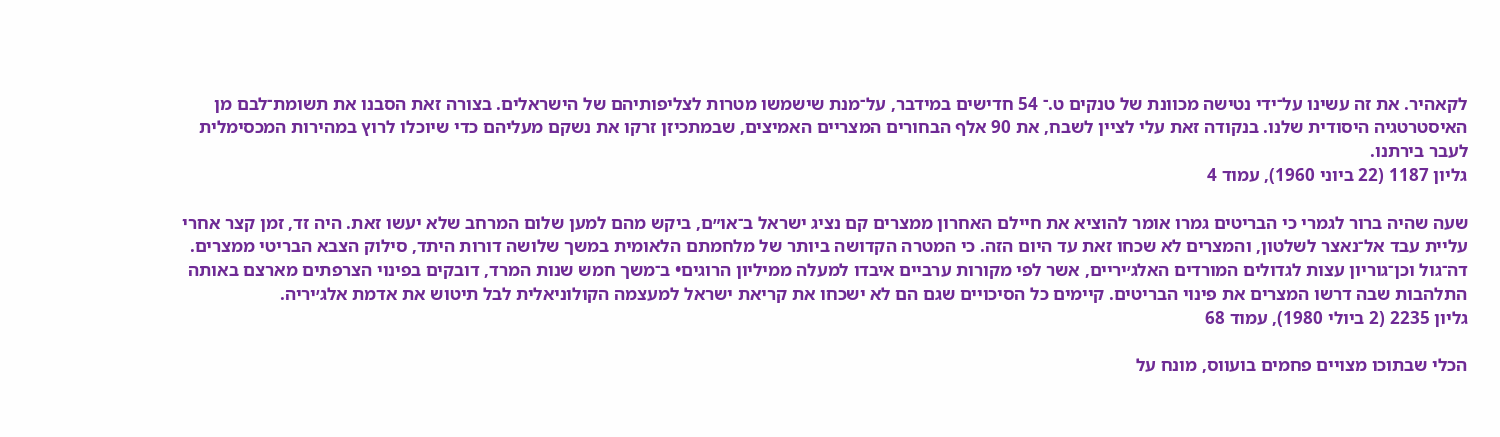לקאהיר. את זה עשינו על־ידי נטישה מכוונת של טנקים ט.־ 54 חדישים במידבר, על־מנת שישמשו מטרות לצליפותיהם של הישראלים. בצורה זאת הסבנו את תשומת־לבם מן האיסטרטגיה היסודית שלנו. בנקודה זאת עלי לציין לשבח, את 90 אלף הבחורים המצריים האמיצים, שבמתכיזן זרקו את נשקם מעליהם כדי שיוכלו לרוץ במהירות המכסימלית לעבר בירתנו.
גליון 1187 (22 ביוני 1960), עמוד 4

שעה שהיה ברור לגמרי כי הבריטים גמרו אומר להוציא את חיילם האחרון ממצרים קם נציג ישראל ב־או״ם, ביקש מהם למען שלום המרחב שלא יעשו זאת. היה זד, זמן קצר אחרי עליית עבד אל־נאצר לשלטון, והמצרים לא שכחו זאת עד היום הזה. כי המטרה הקדושה ביותר של מלחמתם הלאומית במשך שלושה דורות היתד, סילוק הצבא הבריטי ממצרים. דה־גול וכן־גוריון עצות לגדולים המורדים האלג׳יריים, אשר לפי מקורות ערביים איבדו למעלה ממיליון הרוגים• ב־משך חמש שנות המרד, דובקים בפינוי הצרפתים מארצם באותה התלהבות שבה דרשו המצרים את פינוי הבריטים. קיימים כל הסיכויים שגם הם לא ישכחו את קריאת ישראל למעצמה הקולוניאלית לבל תיטוש את אדמת אלג׳יריה.
גליון 2235 (2 ביולי 1980), עמוד 68

הכלי שבתוכו מצויים פחמים בועווס, מונח על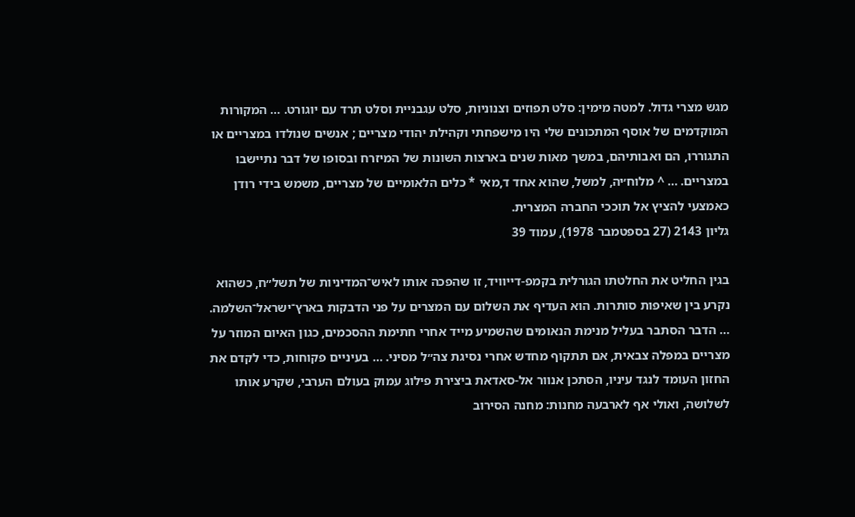מגש מצרי גדול. למטה מימין: סלט תפוזים וצנוניות, סלט עגבניית וסלט תרד עם יוגורט. … המקורות המוקדמים של אוסף המתכונים שלי היו מישפחתי וקהילת יהודי מצריים ; אנשים שנולדו במצריים או התגוררו, הם ואבותיהם, במשך מאות שנים בארצות השונות של המיזרח ובסופו של דבר נתיישבו במצריים. … ^ מלוח׳יה, למשל, שהוא אחד ד,מאי * כלים הלאומיים של מצריים, משמש בידי רודן כאמצעי להציץ אל תוככי החברה המצרית.
גליון 2143 (27 בספטמבר 1978), עמוד 39

בגין החליט את החלטתו הגורלית בקמפ-דייוויד, זו שהפכה אותו לאיש־המדיניות של תשל״ח, כשהוא נקרע בין שאיפות סותרות. הוא העדיף את השלום עם המצרים על פני הדבקות בארץ־ישראל־השלמה. … הדבר הסתבר בעליל מנימת הנאומים שהשמיע מייד אחרי חתימת ההסכמים, כגון האיום המוזר על מצריים במפלה צבאית, אם תתקוף מחדש אחרי נסיגת צה״ל מסיני. … בעיניים פקוחות, כדי לקדם את החזון העומד לנגד עיניו, הסתכן אנוור אל-סאדאת ביצירת פילוג עמוק בעולם הערבי, שקרע אותו לשלושה, ואולי אף לארבעה מחנות: מחנה הסירוב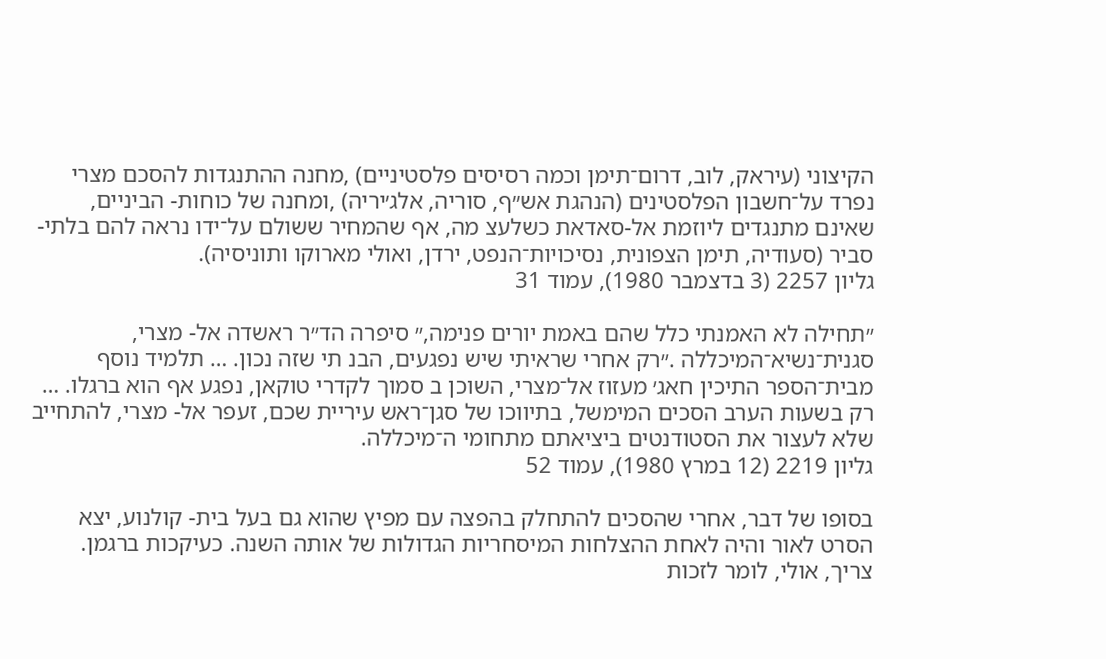הקיצוני (עיראק, לוב, דרום־תימן וכמה רסיסים פלסטיניים) ,מחנה ההתנגדות להסכם מצרי נפרד על־חשבון הפלסטינים (הנהגת אש״ף, סוריה, אלג׳יריה) ,ומחנה של כוחות- הביניים, שאינם מתנגדים ליוזמת אל-סאדאת כשלעצ מה, אף שהמחיר ששולם על־ידו נראה להם בלתי- סביר (סעודיה, תימן הצפונית, נסיכויות־הנפט, ירדן, ואולי מארוקו ותוניסיה).
גליון 2257 (3 בדצמבר 1980), עמוד 31

״תחילה לא האמנתי כלל שהם באמת יורים פנימה,״ סיפרה הד״ר ראשדה אל- מצרי, סגנית־נשיא־המיכללה .״רק אחרי שראיתי שיש נפגעים, הבנ תי שזה נכון. … תלמיד נוסף מבית־הספר התיכין חאג׳ מעזוז אל־מצרי, השוכן ב סמוך לקדרי טוקאן, נפגע אף הוא ברגלו. … רק בשעות הערב הסכים המימשל, בתיווכו של סגן־ראש עיריית שכם, זעפר אל- מצרי, להתחייב שלא לעצור את הסטודנטים ביציאתם מתחומי ה־מיכללה.
גליון 2219 (12 במרץ 1980), עמוד 52

בסופו של דבר, אחרי שהסכים להתחלק בהפצה עם מפיץ שהוא גם בעל בית- קולנוע, יצא הסרט לאור והיה לאחת ההצלחות המיסחריות הגדולות של אותה השנה. כעיקכות ברגמן. צריך, אולי, לומר לזכות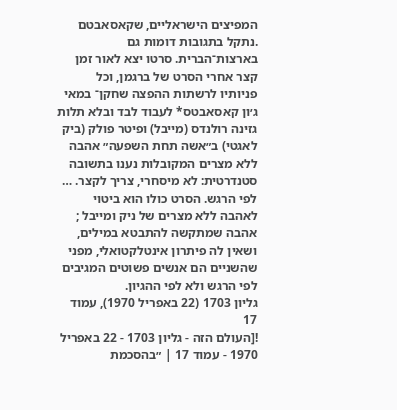המפיצים הישראליים, שקאסאבטם .נתקל בתגובות דומות גם בארצות־הברית. סרטו יצא לאור זמן קצר אחרי הסרט של ברגמן, וכל פניותיו לרשתות ההפצה שחקן־ במאי ג׳ון קאסאבטס* לעבוד לבד ובלא תלות גזינה רולנדס (מייבל) ופיטר פולק (ביק לאגטי) ב״אשה תחת השפעה״ אהבה ללא מצרים המקובלות נענו בתשובה סטנדרטית: לא מיסחרי, צריך לקצר. … לפי הרגש. הסרט כולו הוא ביטוי לאהבה ללא מצרים של ניק ומייבל ; אהבה שמתקשה להתבטא במילים, ושאין לה פיתרון אינטלקטואלי, מפני שהשניים הם אנשים פשוטים המגיבים לפי הרגש ולא לפי ההגיון.
גליון 1703 (22 באפריל 1970), עמוד 17
![העולם הזה - גליון 1703 - 22 באפריל 1970 - עמוד 17 | ״בהסכמת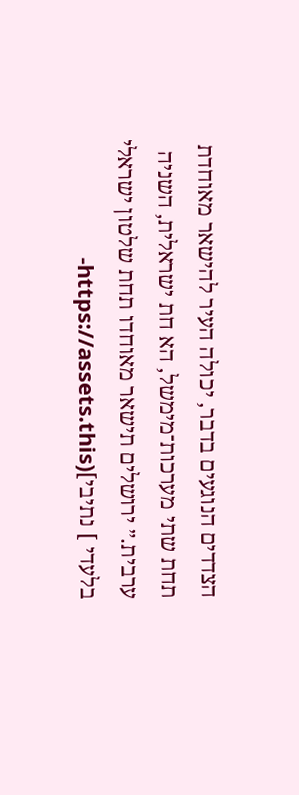הצדדים הנוגעים בדבר, יכולה העיר להישאר מאוחדת תחת שתי מערכות־מימשל, הא חת ישראלית, השניה ערבית.״ ירושלים תישאר מאוחדו תחת שלטון ישראלי בלעדי ] נתיבי](https://assets.this-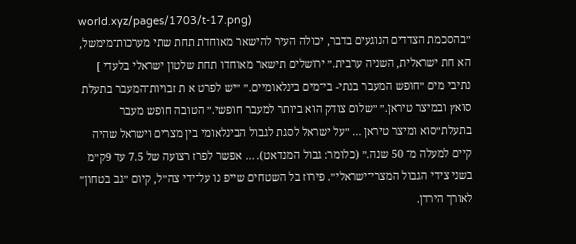world.xyz/pages/1703/t-17.png)
״בהסכמת הצדדים הנוגעים בדבר, יכולה העיר להישאר מאוחדת תחת שתי מערכות־מימשל, הא חת ישראלית, השניה ערבית.״ ירושלים תישאר מאוחדו תחת שלטון ישראלי בלעדי ] נתיבי מים ״חופש המעבר בנתי- בי־מים בינלאומיים.״ ״יש לפרט א ת זבויות־המעבר בתעלת סואץ ובמיצר טיראן.״ ״שלום צודק הוא ביותר למעבר חופשי.״ הטובה חופש מעבר בתעלת״סוא ומיצר טיראן … ״על ישראל לסגת לגבול הבינלאומי בין מצרים וישראל שהיה קיים למעלה מ־ 50 שנה.״ (כלומר: גבול המנדאט). … אפשר לפרז רצועה של 7.5 עד 9ק״מ בשני צידי הגבול המצרי־ישראלי״. פירוז בל השטחים שייפ נו על־ידי צה״ל, קיום ״גב בטחון״ לאורך הירדן.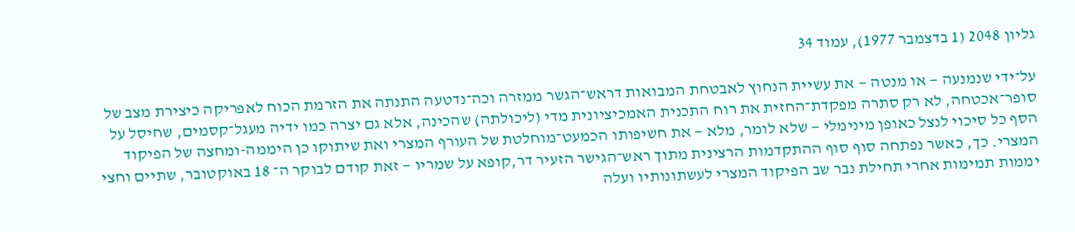גליון 2048 (1 בדצמבר 1977), עמוד 34

על־ידי שנמנעה — או מנטה — את עשיית הנחוץ לאבטחת המבואות דראש־הגשר ממזרה וכה־נדטעה התנתה את הזרמת הכוח לאפריקה כיצירת מצב של סופר־אכטחה, לא רק סתרה מפקדת־החזית את רוח התכנית האמכיציונית מדי (ליכולתה) שהכינה, אלא גם יצרה כמו ידיה מעגל־קסמים, שחיסל על הסף כל סיכוי לנצל כאופן מינימלי — שלא לומר, מלא — את חשיפותו הכמעט־מוחלטת של העורף המצרי ואת שיתוקו כן היממה-ומחצה של הפיקוד המצרי. כך, כאשר נפתחה סוף סוף ההתקדמות הרצינית מתוך ראש־הגישר הזעיר דר,קופא על שמריו — זאת קודם לבוקר ה־ 18 באוקטובר, שתיים וחצי יממות תמימות אחרי תחילת נבר שב הפיקוד המצרי לעשתונותיו ועלה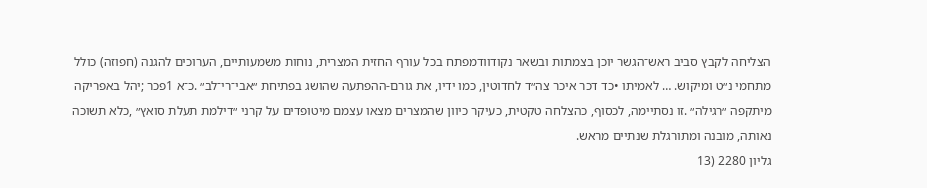הצליחה לקבץ סביב ראש־הגשר יוכן בצמתות ובשאר נקודוודמפתח בכל עורף החזית המצרית, נוחות משמעותיים, הערוכים להגנה (חפוזה) כולל מתחמי נ״ט ומיקוש. … לאמיתו •כד דכר איכר צה״ד לחדוטין, כמו ידיו, את גורם-ההפתעה שהושג בפתיחת ״אבי־רי־לב״ .כ־א 1פכר ;יהל באפריקה מיתקפה ״רגילה״ .זו נסתיימה, לכסוף, כהצלחה טקטית, כעיקר כיוון שהמצרים מצאו עצמם מיטופדים על קרני ״דילמת תעלת סואץ״ ,כלא תשוכה נאותה, מובנה ומתורגלת שנתיים מראש.
גליון 2280 (13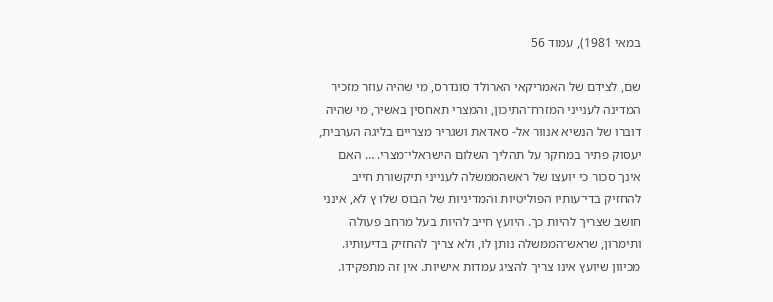במאי 1981), עמוד 56

שם, לצידם של האמריקאי הארולד סונדרס, מי שהיה עוזר מזכיר המדינה לענייני המזרח־התיכון, והמצרי תאחסין באשיר, מי שהיה דוברו של הנשיא אנוור אל- סאדאת ושגריר מצריים בליגה הערבית, יעסוק פתיר במחקר על תהליך השלום הישראלי־מצרי. … האם אינך סכור כי יועצו של ראשהממשלה לענייני תיקשורת חייב להחזיק בדי־עותיו הפוליטיות והמדיניות של הבוס שלו ץ לא, אינני חושב שצריך להיות כך. היועץ חייב להיות בעל מרחב פעולה ותימרון, שראש־הממשלה נותן לו, ולא צריך להחזיק בדיעותיו. מכיוון שיועץ אינו צריך להציג עמדות אישיות. אין זה מתפקידו.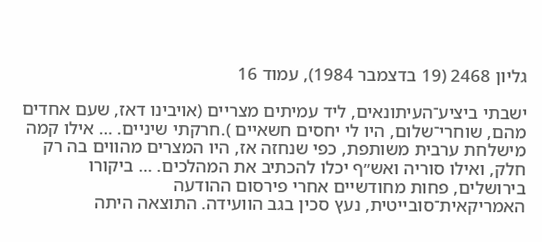גליון 2468 (19 בדצמבר 1984), עמוד 16

ישבתי ביציע־העיתונאים, ליד עמיתים מצריים (אויבינו דאז, שעם אחדים מהם, שוחרי־שלום, היו לי יחסים חשאיים ).חרקתי שיניים. … אילו קמה מישלחת ערבית משותפת, כפי שנחזה אז, היו המצרים מהווים בה רק חלק, ואילו סוריה ואש״ף יכלו להכתיב את המהלכים. … ביקורו בירושלים, פחות מחודשיים אחרי פירסום ההודעה האמריקאית־סובייטית, נעץ סכין בגב הוועידה. התוצאה היתה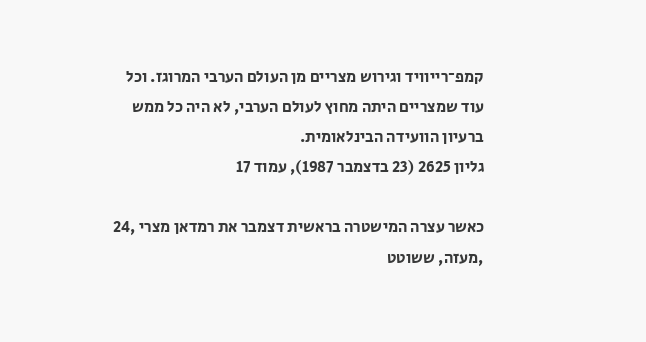קמפ־רייוויד וגירוש מצריים מן העולם הערבי המרוגז. וכל עוד שמצריים היתה מחוץ לעולם הערבי, לא היה כל ממש ברעיון הוועידה הבינלאומית.
גליון 2625 (23 בדצמבר 1987), עמוד 17

כאשר עצרה המישטרה בראשית דצמבר את רמדאן מצרי ,24 ,מעזה, ששוטט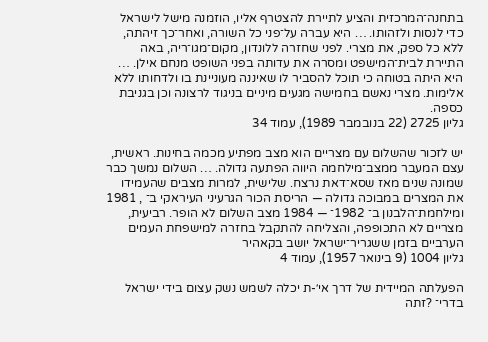בתחנה־המרכזית והציע לתיירת להצטרף אליו, הוזמנה מישל לישראל כדי לנסות ולזהותו. … היא עברה על־פני כל השורה, ואחר־כך זיהתה, ללא כל ספק, את מצרי. לפני שחזרה ללונדון, מקום־מגו־ריה, באה התיירת לבית־המישפט ומסרה את עדותה בפני השופט מנחם אילן. … היא היתה בטוחה כי תוכל להסביר לו שאיננה מעוניינת בו ולדחותו ללא אלימות. מצרי נאשם בחמישה מגעים מיניים בניגוד לרצונה וכן בגניבת כספה.
גליון 2725 (22 בנובמבר 1989), עמוד 34

יש לזכור שהשלום עם מצריים הוא מצב מפתיע מכמה בחינות. ראשית, עצם המעבר ממצב־מילחמה היווה הפתעה גדולה. … השלום נמשך כבר שמונה שנים מאז שסא־דאת נרצח. שלישית, למרות מצבים שהעמידו את המצרים במבוכה גדולה — הריסת הכור הגרעיני העיראקי ב־ , 1981 ומילחמת־הלבנון ב־ 1982־ — 1984 מצב השלום לא הופר. רביעית, מצריים לא התכופפה, והצליחה להתקבל בחזרה למישפחת העמים הערביים בזמן ששגריר־ישראל יושב בקאהיר
גליון 1004 (9 בינואר 1957), עמוד 4

הפעלתה המיידית של דרך אי׳-ת יכלה לשמש נשק עצום בידי ישראל בדרי־ ?זתה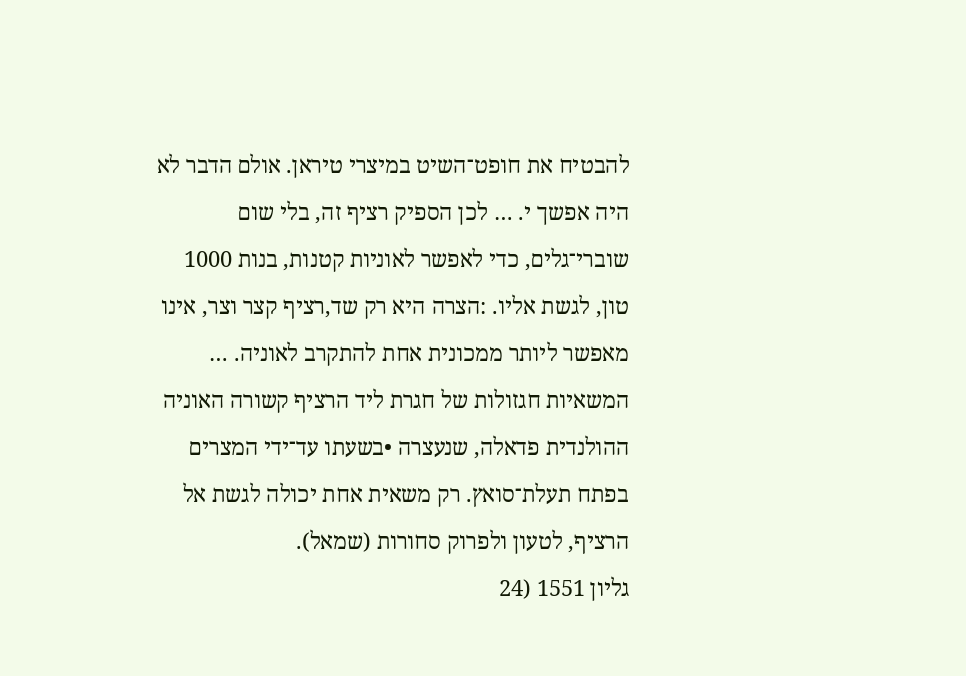להבטיח את חופט־השיט במיצרי טיראן. אולם הדבר לא היה אפשך י. … לכן הספיק רציף זה, בלי שום שוברי־גלים, כדי לאפשר לאוניות קטנות, בנות 1000 טון, לגשת אליו. :הצרה היא רק שד,רציף קצר וצר, אינו מאפשר ליותר ממכונית אחת להתקרב לאוניה. … המשאיות חגזולות של חגרת ליד הרציף קשורה האוניה ההולנדית פדאלה, שנעצרה •בשעתו עד־ידי המצרים בפתח תעלת־סואץ. רק משאית אחת יכולה לגשת אל הרציף, לטעון ולפרוק סחורות (שמאל).
גליון 1551 (24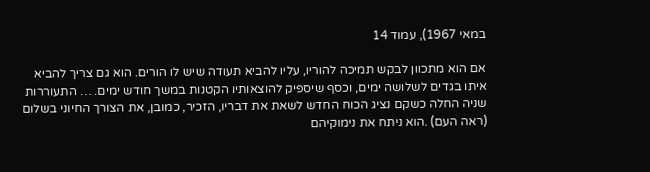במאי 1967), עמוד 14

אם הוא מתכוון לבקש תמיכה להוריו, עליו להביא תעודה שיש לו הורים. הוא גם צריך להביא איתו בגדים לשלושה ימים, וכסף שיספיק להוצאותיו הקטנות במשך חודש ימים. … התעוררות שניה החלה כשקם נציג הכוח החדש לשאת את דבריו, הזכיר, כמובן, את הצורך החיוני בשלום (ראה העם) .הוא ניתח את נימוקיהם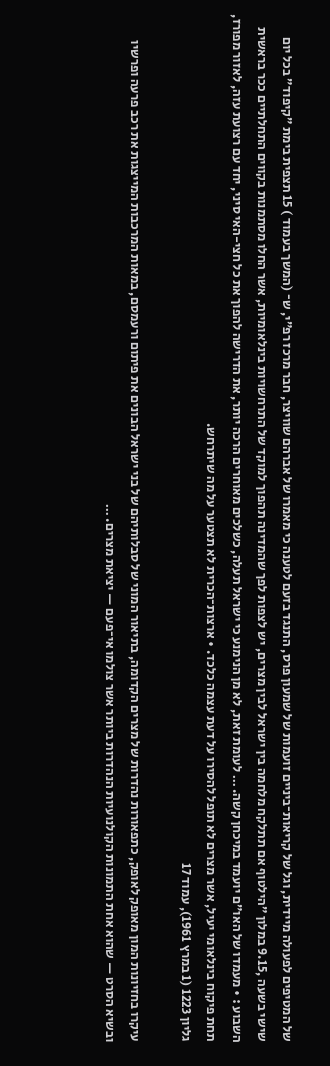של המטיפים לפעולה מיידית, וגל של קריאות־ביניים זועמות של שמעון פרס, התנגד בזעם לטענה כי מאמרו של אברהם שוויצר, חבר מרכז רפ״י, ש־ (המשך בעמוד ) 15 תצפית בימת ״קיפוד״ בכל יום שישי בשעה ,9.15 במלון ״הילטוף אם תתלקח מלחמה בין ישראל לבין מצרים, יש לצפות לפך שהמדינה תהפוך למוקד של התרחשויות בינלאומיות, אשר החלו מסתמנות בקווים התחלתיים ככר בראשית השבוע : • מעמדו של האו״ם יועמד במיכחן קשה. … לעומת זאת, לא מן הנימנע כי ישראל תעלה, כשלכים מאוחרים הרכה יותר, את הדרישה להפוך את כל חצי-האי סיני, יחד עם רצועת עזה, לאזור מפורז, תחת פיקוח בינלאומי יעיל, אשר מצרים לא תופל להסירו על דעת עצמה כלכד. • ארצות־הכרית לא תצטער על מה שיתרחש.
גליון 1223 (1 במרץ 1961), עמוד 17

עיקרו בחזיונות המון מאופק לאופק, כתפאורות נהדרות של מצרים הקדומה, בתיאור המוני של סבלותיהם של בני ישראל הבונים את פיתום ורעמסם, במאות המרכבות המייצגות את רכב פרעה ופרשיו ובשיא הסרט — שהוא אחת התמונות הקולנועיות הנהדרות ביותר אשר צולמו אי־פעם — יציאת מצרים. …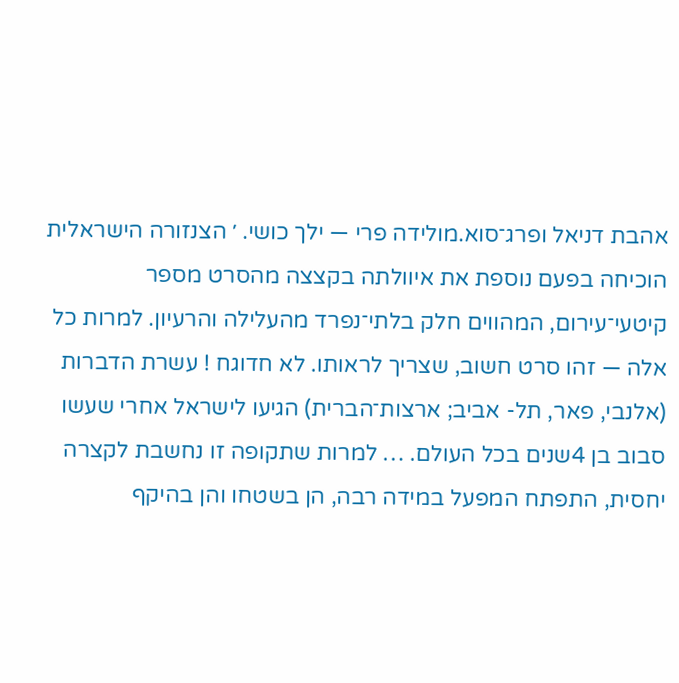אהבת דניאל ופרג־סוא.מולידה פרי — ילך כושי. ׳ הצנזורה הישראלית הוכיחה בפעם נוספת את איוולתה בקצצה מהסרט מספר קיטעי־עירום, המהווים חלק בלתי־נפרד מהעלילה והרעיון. למרות כל אלה — זהו סרט חשוב, שצריך לראותו. לא חדוגח ! עשרת הדברות (אלנבי, פאר, תל- אביב; ארצות־הברית) הגיעו לישראל אחרי שעשו סבוב בן 4שנים בכל העולם. … למרות שתקופה זו נחשבת לקצרה יחסית, התפתח המפעל במידה רבה, הן בשטחו והן בהיקף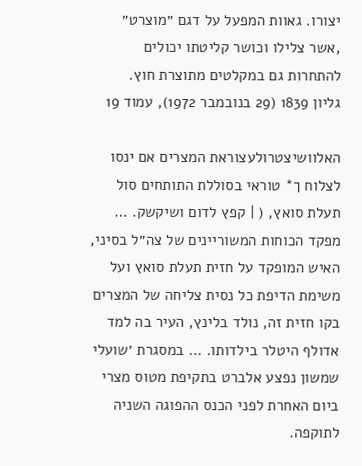יצורו. גאוות המפעל על דגם ״מוצרט״ ,אשר צלילו וכושר קליטתו יכולים להתחרות גם במקלטים מתוצרת חוץ.
גליון 1839 (29 בנובמבר 1972), עמוד 19

האלוושיצטרולעצוראת המצרים אם ינסו לצלוח ך* טוראי בסוללת התותחים סול תעלת סואץ, ( | קפץ לדום ושיקשק. … מפקד הכוחות המשוריינים של צה״ל בסיני, האיש המופקד על חזית תעלת סואץ ועל משימת הדיפת כל נסית צליחה של המצרים בקו חזית זה, נולד בלינץ, העיר בה למד אדולף היטלר בילדותו. … במסגרת ׳שועלי שמשון נפצע אלברט בתקיפת מטוס מצרי ביום האחרת לפני הכנס ההפוגה השניה לתוקפה.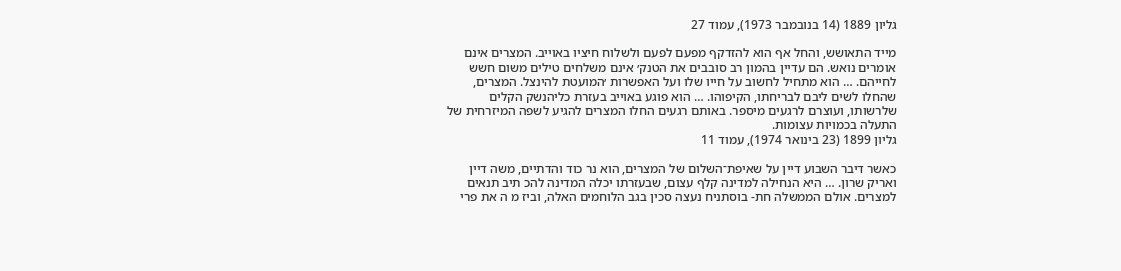גליון 1889 (14 בנובמבר 1973), עמוד 27

מייד התאושש, והחל אף הוא להזדקף מפעם לפעם ולשלוח חיציו באוייב. המצרים אינם אומרים נואש. הם עדיין בהמון רב סובבים את הטנק׳ אינם משלחים טילים משום חשש לחייהם. … הוא מתחיל לחשוב על חייו שלו ועל האפשרות ׳המועטת להינצל. המצרים, שהחלו לשים ליבם לבריחתו, הקיפוהו. … הוא פוגע באוייב בעזרת כליהנשק הקלים שלרשותו, ועוצרם לרגעים מיספר. באותם רגעים החלו המצרים להגיע לשפה המיזרחית של התעלה בכמויות עצומות.
גליון 1899 (23 בינואר 1974), עמוד 11

כאשר דיבר השבוע דיין על שאיפת־השלום של המצרים, הוא נר כוד והדתיים, משה דיין ואריק שרון. … היא הנחילה למדינה קלף עצום, שבעזרתו יכלה המדינה להכ תיב תנאים למצרים. אולם הממשלה חת- בוסתניח נעצה סכין בגב הלוחמים האלה, וביז מ ה את פרי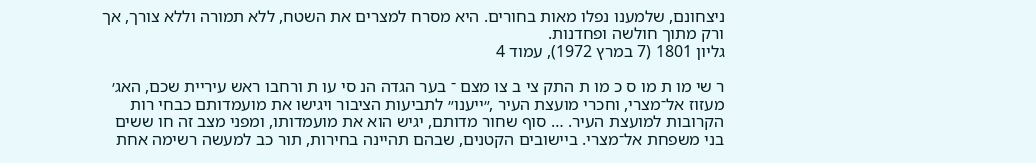ניצחונם, שלמענו נפלו מאות בחורים. היא מסרח למצרים את השטח, ללא תמורה וללא צורך, אך ורק מתוך חולשה ופחדנות.
גליון 1801 (7 במרץ 1972), עמוד 4

ר שי מו ת מו ס כ מו ת התק צי ב צו מצם ־ בער הגדה הנ סי עו ת ורחבו ראש עיריית שכם, האג׳ מעזוז אל־מצרי, וחכרי מועצת העיר ,״ייענו״ לתביעות הציבור ויגישו את מועמדותם כבחי רות הקרובות למועצת העיר. … סוף שחור מדותם, יגיש הוא את מועמדותו, ומפני מצב זה חו ששים בני משפחת אל־מצרי. ביישובים הקטנים, שבהם תהיינה בחירות, תור כב למעשה רשימה אחת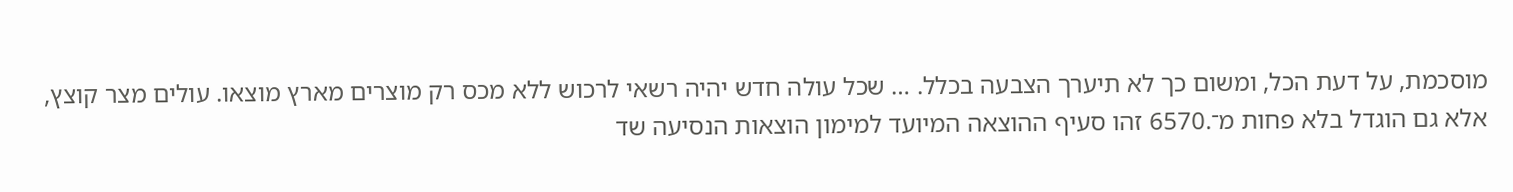מוסכמת, על דעת הכל, ומשום כך לא תיערך הצבעה בכלל. … שכל עולה חדש יהיה רשאי לרכוש ללא מכס רק מוצרים מארץ מוצאו. עולים מצר קוצץ, אלא גם הוגדל בלא פחות מ־.6570 זהו סעיף ההוצאה המיועד למימון הוצאות הנסיעה שד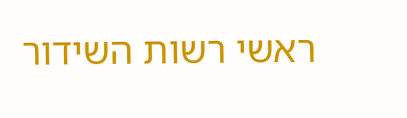ראשי רשות השידור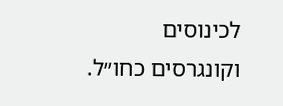לכינוסים וקונגרסים כחו״ל.